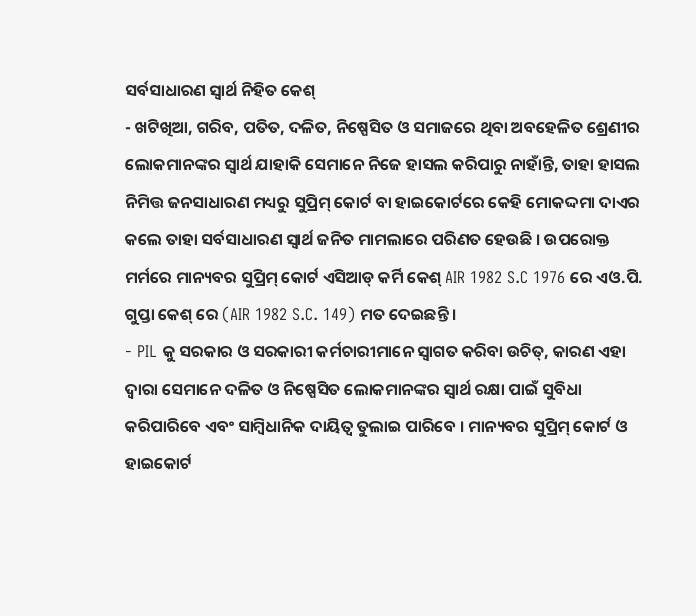ସର୍ବସାଧାରଣ ସ୍ଵାର୍ଥ ନିହିତ କେଶ୍
- ଖଟିଖିଆ, ଗରିବ, ପତିତ, ଦଳିତ, ନିଷ୍ପେସିତ ଓ ସମାଜରେ ଥିବା ଅବହେଳିତ ଶ୍ରେଣୀର ଲୋକମାନଙ୍କର ସ୍ଵାର୍ଥ ଯାହାକି ସେମାନେ ନିଜେ ହାସଲ କରିପାରୁ ନାହାଁନ୍ତି, ତାହା ହାସଲ ନିମିତ୍ତ ଜନସାଧାରଣ ମଧ୍ୟରୁ ସୁପ୍ରିମ୍ କୋର୍ଟ ବା ହାଇକୋର୍ଟରେ କେହି ମୋକଦ୍ଦମା ଦାଏର କଲେ ତାହା ସର୍ବସାଧାରଣ ସ୍ଵାର୍ଥ ଜନିତ ମାମଲାରେ ପରିଣତ ହେଉଛି । ଉପରୋକ୍ତ ମର୍ମରେ ମାନ୍ୟବର ସୁପ୍ରିମ୍ କୋର୍ଟ ଏସିଆଡ୍ କର୍ମି କେଶ୍ AIR 1982 S.C 1976 ରେ ଏଓ.ପି. ଗୁପ୍ତା କେଶ୍ ରେ (AIR 1982 S.C. 149) ମତ ଦେଇଛନ୍ତି ।
- PIL କୁ ସରକାର ଓ ସରକାରୀ କର୍ମଚାରୀମାନେ ସ୍ଵାଗତ କରିବା ଉଚିତ୍, କାରଣ ଏହା ଦ୍ଵାରା ସେମାନେ ଦଳିତ ଓ ନିଷ୍ପେସିତ ଲୋକମାନଙ୍କର ସ୍ଵାର୍ଥ ରକ୍ଷା ପାଇଁ ସୁବିଧା କରିପାରିବେ ଏବଂ ସାମ୍ବିଧାନିକ ଦାୟିତ୍ଵ ତୁଲାଇ ପାରିବେ । ମାନ୍ୟବର ସୁପ୍ରିମ୍ କୋର୍ଟ ଓ ହାଇକୋର୍ଟ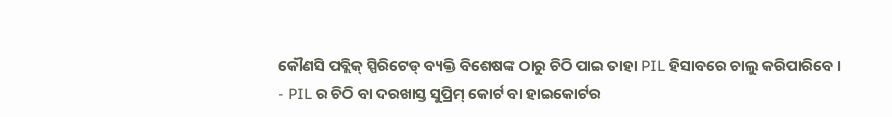କୌଣସି ପବ୍ଲିକ୍ ସ୍ପିରିଟେଡ୍ ବ୍ୟକ୍ତି ବିଶେଷଙ୍କ ଠାରୁ ଚିଠି ପାଇ ତାହା PIL ହିସାବରେ ଚାଲୁ କରିପାରିବେ ।
- PIL ର ଚିଠି ବା ଦରଖାସ୍ତ ସୁପ୍ରିମ୍ କୋର୍ଟ ବା ହାଇକୋର୍ଟର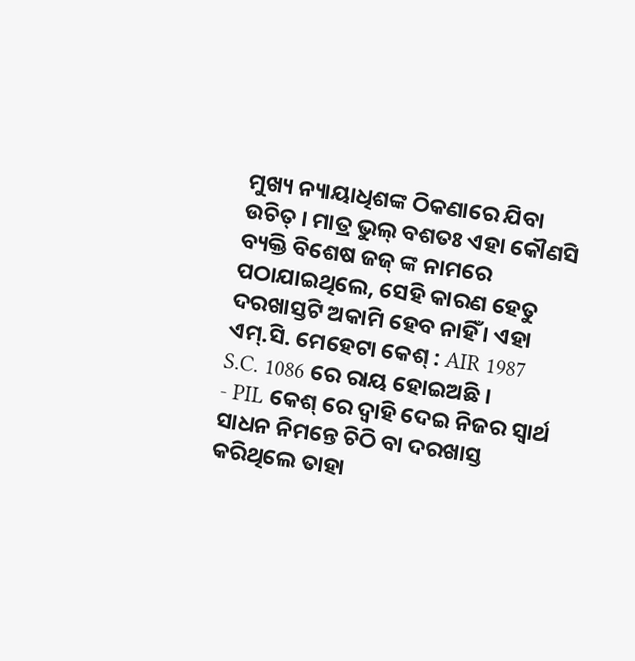ମୁଖ୍ୟ ନ୍ୟାୟାଧିଶଙ୍କ ଠିକଣାରେ ଯିବା ଉଚିତ୍ । ମାତ୍ର ଭୁଲ୍ ବଶତଃ ଏହା କୌଣସି ବ୍ୟକ୍ତି ବିଶେଷ ଜଜ୍ ଙ୍କ ନାମରେ ପଠାଯାଇଥିଲେ, ସେହି କାରଣ ହେତୁ ଦରଖାସ୍ତଟି ଅକାମି ହେବ ନାହିଁ । ଏହା ଏମ୍.ସି. ମେହେଟା କେଶ୍ : AIR 1987 S.C. 1086 ରେ ରାୟ ହୋଇଅଛି ।
- PIL କେଶ୍ ରେ ଦ୍ଵାହି ଦେଇ ନିଜର ସ୍ଵାର୍ଥ ସାଧନ ନିମନ୍ତେ ଚିଠି ବା ଦରଖାସ୍ତ କରିଥିଲେ ତାହା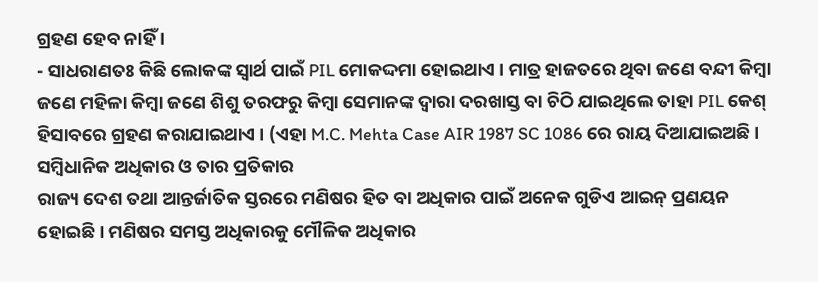ଗ୍ରହଣ ହେବ ନାହିଁ ।
- ସାଧରାଣତଃ କିଛି ଲୋକଙ୍କ ସ୍ଵାର୍ଥ ପାଇଁ PIL ମୋକଦ୍ଦମା ହୋଇଥାଏ । ମାତ୍ର ହାଜତରେ ଥିବା ଜଣେ ବନ୍ଦୀ କିମ୍ବା ଜଣେ ମହିଳା କିମ୍ବା ଜଣେ ଶିଶୁ ତରଫରୁ କିମ୍ବା ସେମାନଙ୍କ ଦ୍ଵାରା ଦରଖାସ୍ତ ବା ଚିଠି ଯାଇଥିଲେ ତାହା PIL କେଶ୍ ହିସାବରେ ଗ୍ରହଣ କରାଯାଇଥାଏ । (ଏହା M.C. Mehta Case AIR 1987 SC 1086 ରେ ରାୟ ଦିଆଯାଇଅଛି ।
ସମ୍ବିଧାନିକ ଅଧିକାର ଓ ତାର ପ୍ରତିକାର
ରାଜ୍ୟ ଦେଶ ତଥା ଆନ୍ତର୍ଜାତିକ ସ୍ତରରେ ମଣିଷର ହିତ ବା ଅଧିକାର ପାଇଁ ଅନେକ ଗୁଡିଏ ଆଇନ୍ ପ୍ରଣୟନ ହୋଇଛି । ମଣିଷର ସମସ୍ତ ଅଧିକାରକୁ ମୌଳିକ ଅଧିକାର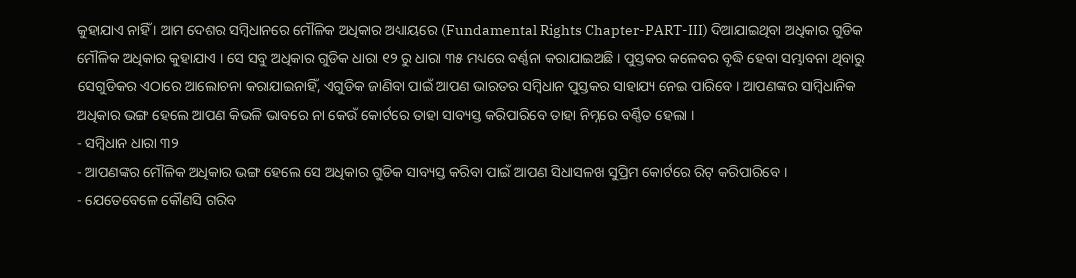କୁହାଯାଏ ନାହିଁ । ଆମ ଦେଶର ସମ୍ବିଧାନରେ ମୌଳିକ ଅଧିକାର ଅଧ୍ୟାୟରେ (Fundamental Rights Chapter-PART-III) ଦିଆଯାଇଥିବା ଅଧିକାର ଗୁଡିକ ମୌଳିକ ଅଧିକାର କୁହାଯାଏ । ସେ ସବୁ ଅଧିକାର ଗୁଡିକ ଧାରା ୧୨ ରୁ ଧାରା ୩୫ ମଧ୍ୟରେ ବର୍ଣ୍ଣନା କରାଯାଇଅଛି । ପୁସ୍ତକର କଳେବର ବୃଦ୍ଧି ହେବା ସମ୍ଭାବନା ଥିବାରୁ ସେଗୁଡିକର ଏଠାରେ ଆଲୋଚନା କରାଯାଇନାହିଁ, ଏଗୁଡିକ ଜାଣିବା ପାଇଁ ଆପଣ ଭାରତର ସମ୍ବିଧାନ ପୁସ୍ତକର ସାହାଯ୍ୟ ନେଇ ପାରିବେ । ଆପଣଙ୍କର ସାମ୍ବିଧାନିକ ଅଧିକାର ଭଙ୍ଗ ହେଲେ ଆପଣ କିଭଳି ଭାବରେ ନା କେଉଁ କୋର୍ଟରେ ତାହା ସାବ୍ୟସ୍ତ କରିପାରିବେ ତାହା ନିମ୍ନରେ ବର୍ଣ୍ଣିତ ହେଲା ।
- ସମ୍ବିଧାନ ଧାରା ୩୨
- ଆପଣଙ୍କର ମୌଳିକ ଅଧିକାର ଭଙ୍ଗ ହେଲେ ସେ ଅଧିକାର ଗୁଡିକ ସାବ୍ୟସ୍ତ କରିବା ପାଇଁ ଆପଣ ସିଧାସଳଖ ସୁପ୍ରିମ କୋର୍ଟରେ ରିଟ୍ କରିପାରିବେ ।
- ଯେତେବେଳେ କୌଣସି ଗରିବ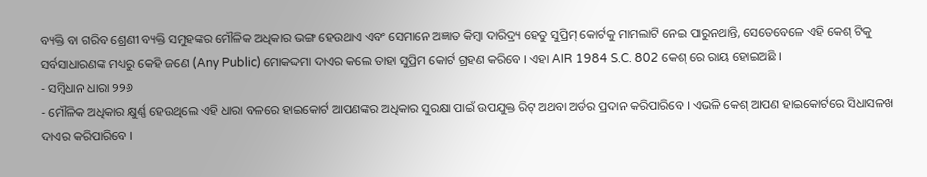ବ୍ୟକ୍ତି ବା ଗରିବ ଶ୍ରେଣୀ ବ୍ୟକ୍ତି ସମୁହଙ୍କର ମୌଳିକ ଅଧିକାର ଭଙ୍ଗ ହେଉଥାଏ ଏବଂ ସେମାନେ ଅଜ୍ଞାତ କିମ୍ବା ଦାରିଦ୍ର୍ୟ ହେତୁ ସୁପ୍ରିମ୍ କୋର୍ଟକୁ ମାମଲାଟି ନେଇ ପାରୁନଥାନ୍ତି, ସେତେବେଳେ ଏହି କେଶ୍ ଟିକୁ ସର୍ବସାଧାରଣଙ୍କ ମଧ୍ୟରୁ କେହି ଜଣେ (Any Public) ମୋକଦ୍ଦମା ଦାଏର କଲେ ତାହା ସୁପ୍ରିମ କୋର୍ଟ ଗ୍ରହଣ କରିବେ । ଏହା AIR 1984 S.C. 802 କେଶ୍ ରେ ରାୟ ହୋଇଅଛି ।
- ସମ୍ବିଧାନ ଧାରା ୨୨୬
- ମୌଳିକ ଅଧିକାର କ୍ଷୁର୍ଣ୍ଣ ହେଉଥିଲେ ଏହି ଧାରା ବଳରେ ହାଇକୋର୍ଟ ଆପଣଙ୍କର ଅଧିକାର ସୁରକ୍ଷା ପାଇଁ ଉପଯୁକ୍ତ ରିଟ୍ ଅଥବା ଅର୍ଡର ପ୍ରଦାନ କରିପାରିବେ । ଏଭଳି କେଶ୍ ଆପଣ ହାଇକୋର୍ଟରେ ସିଧାସଳଖ ଦାଏର କରିପାରିବେ ।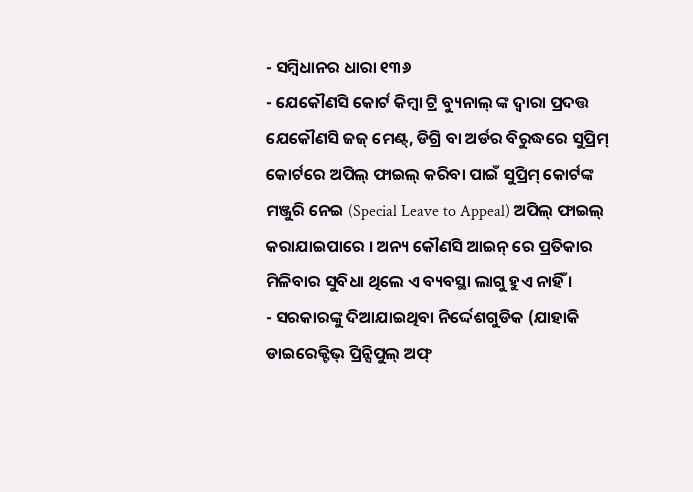- ସମ୍ବିଧାନର ଧାରା ୧୩୬
- ଯେକୌଣସି କୋର୍ଟ କିମ୍ବା ଟ୍ରି ବ୍ୟୁନାଲ୍ ଙ୍କ ଦ୍ଵାରା ପ୍ରଦତ୍ତ ଯେକୌଣସି ଜଜ୍ ମେଣ୍ଟ୍, ଡିଗ୍ରି ବା ଅର୍ଡର ବିରୁଦ୍ଧରେ ସୁପ୍ରିମ୍ କୋର୍ଟରେ ଅପିଲ୍ ଫାଇଲ୍ କରିବା ପାଇଁ ସୁପ୍ରିମ୍ କୋର୍ଟଙ୍କ ମଞ୍ଜୁରି ନେଇ (Special Leave to Appeal) ଅପିଲ୍ ଫାଇଲ୍ କରାଯାଇପାରେ । ଅନ୍ୟ କୌଣସି ଆଇନ୍ ରେ ପ୍ରତିକାର ମିଳିବାର ସୁବିଧା ଥିଲେ ଏ ବ୍ୟବସ୍ଥା ଲାଗୁ ହୁଏ ନାହିଁ ।
- ସରକାରଙ୍କୁ ଦିଆଯାଇଥିବା ନିର୍ଦ୍ଦେଶଗୁଡିକ (ଯାହାକି ଡାଇରେକ୍ଟିଭ୍ ପ୍ରିନ୍ସିପୁଲ୍ ଅଫ୍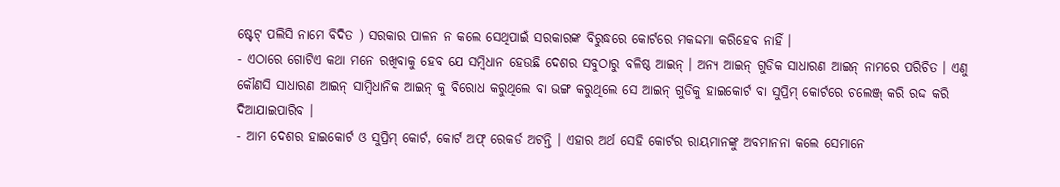ଷ୍ଟେଟ୍ ପଲିସି ନାମେ ବିଦିତ ) ସରକାର ପାଳନ ନ କଲେ ସେଥିପାଇଁ ସରକାରଙ୍କ ବିରୁଦ୍ଧରେ କୋର୍ଟରେ ମକଦ୍ଦମା କରିହେବ ନାହିଁ ।
- ଏଠାରେ ଗୋଟିଏ କଥା ମନେ ରଖିବାକୁ ହେବ ଯେ ସମ୍ବିଧାନ ହେଉଛି ଦେଶର ସବୁଠାରୁ ବଳିଷ୍ଠ ଆଇନ୍ । ଅନ୍ୟ ଆଇନ୍ ଗୁଡିକ ସାଧାରଣ ଆଇନ୍ ନାମରେ ପରିଚିତ । ଏଣୁ କୌଣସି ସାଧାରଣ ଆଇନ୍ ସାମ୍ବିଧାନିକ ଆଇନ୍ କୁ ବିରୋଧ କରୁଥିଲେ ବା ଭଙ୍ଗ କରୁଥିଲେ ସେ ଆଇନ୍ ଗୁଡିକୁ ହାଇକୋର୍ଟ ବା ସୁପ୍ରିମ୍ କୋର୍ଟରେ ଚଲେଞ୍ଜ୍ କରି ରଦ୍ଦ କରି ଦିଆଯାଇପାରିବ ।
- ଆମ ଦେଶର ହାଇକୋର୍ଟ ଓ ସୁପ୍ରିମ୍ କୋର୍ଟ, କୋର୍ଟ ଅଫ୍ ରେକର୍ଡ ଅଟନ୍ତି । ଏହାର ଅର୍ଥ ସେହି କୋର୍ଟର ରାୟମାନଙ୍କୁ ଅବମାନନା କଲେ ସେମାନେ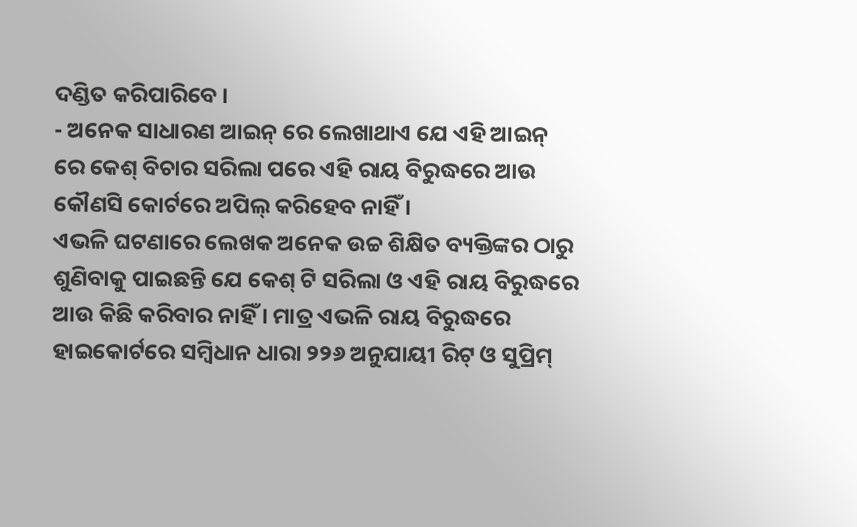ଦଣ୍ଡିତ କରିପାରିବେ ।
- ଅନେକ ସାଧାରଣ ଆଇନ୍ ରେ ଲେଖାଥାଏ ଯେ ଏହି ଆଇନ୍ ରେ କେଶ୍ ବିଚାର ସରିଲା ପରେ ଏହି ରାୟ ବିରୁଦ୍ଧରେ ଆଉ କୌଣସି କୋର୍ଟରେ ଅପିଲ୍ କରିହେବ ନାହିଁ ।
ଏଭଳି ଘଟଣାରେ ଲେଖକ ଅନେକ ଉଚ୍ଚ ଶିକ୍ଷିତ ବ୍ୟକ୍ତିଙ୍କର ଠାରୁ ଶୁଣିବାକୁ ପାଇଛନ୍ତି ଯେ କେଶ୍ ଟି ସରିଲା ଓ ଏହି ରାୟ ବିରୁଦ୍ଧରେ ଆଉ କିଛି କରିବାର ନାହିଁ । ମାତ୍ର ଏଭଳି ରାୟ ବିରୁଦ୍ଧରେ ହାଇକୋର୍ଟରେ ସମ୍ବିଧାନ ଧାରା ୨୨୬ ଅନୁଯାୟୀ ରିଟ୍ ଓ ସୁପ୍ରିମ୍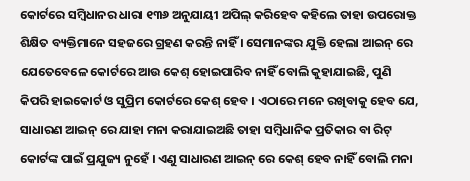କୋର୍ଟରେ ସମ୍ବିଧାନର ଧାରା ୧୩୬ ଅନୁଯାୟୀ ଅପିଲ୍ କରିହେବ କହିଲେ ତାହା ଉପରୋକ୍ତ ଶିକ୍ଷିତ ବ୍ୟକ୍ତିମାନେ ସହଜରେ ଗ୍ରହଣ କରନ୍ତି ନାହିଁ । ସେମାନଙ୍କର ଯୁକ୍ତି ହେଲା ଆଇନ୍ ରେ ଯେତେବେଳେ କୋର୍ଟରେ ଆଉ କେଶ୍ ହୋଇପାରିବ ନାହିଁ ବୋଲି କୁହାଯାଇଛି, ପୁଣି କିପରି ହାଇକୋର୍ଟ ଓ ସୁପ୍ରିମ କୋର୍ଟରେ କେଶ୍ ହେବ । ଏଠାରେ ମନେ ରଖିବାକୁ ହେବ ଯେ, ସାଧାରଣ ଆଇନ୍ ରେ ଯାହା ମନା କରାଯାଇଅଛି ତାହା ସମ୍ବିଧାନିକ ପ୍ରତିକାର ବା ରିଟ୍ କୋର୍ଟଙ୍କ ପାଇଁ ପ୍ରଯୁଜ୍ୟ ନୁହେଁ । ଏଣୁ ସାଧାରଣ ଆଇନ୍ ରେ କେଶ୍ ହେବ ନାହିଁ ବୋଲି ମନା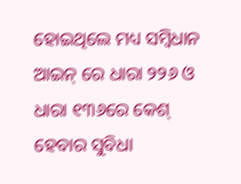ହୋଇଥିଲେ ମଧ୍ୟ ସମ୍ବିଧାନ ଆଇନ୍ ରେ ଧାରା ୨୨୬ ଓ ଧାରା ୧୩୬ରେ କେଶ୍ ହେବାର ସୁବିଧା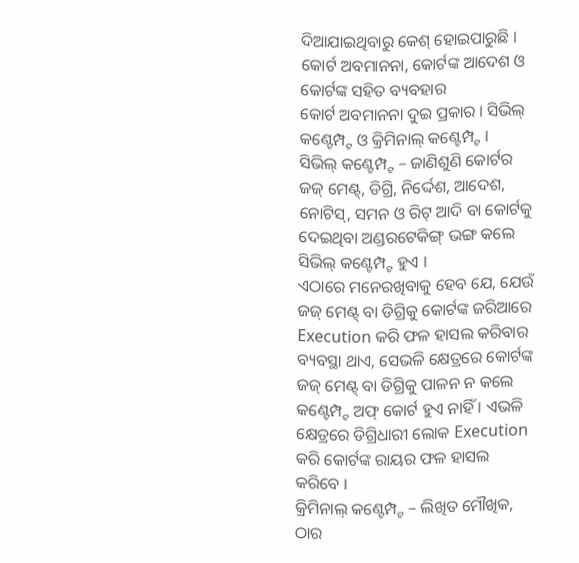ଦିଆଯାଇଥିବାରୁ କେଶ୍ ହୋଇପାରୁଛି ।
କୋର୍ଟ ଅବମାନନା, କୋର୍ଟଙ୍କ ଆଦେଶ ଓ କୋର୍ଟଙ୍କ ସହିତ ବ୍ୟବହାର
କୋର୍ଟ ଅବମାନନା ଦୁଇ ପ୍ରକାର । ସିଭିଲ୍ କଣ୍ଟେମ୍ପ୍ଟ ଓ କ୍ରିମିନାଲ୍ କଣ୍ଟେମ୍ପ୍ଟ ।
ସିଭିଲ୍ କଣ୍ଟେମ୍ପ୍ଟ – ଜାଣିଶୁଣି କୋର୍ଟର ଜଜ୍ ମେଣ୍ଟ୍, ଡିଗ୍ରି, ନିର୍ଦ୍ଦେଶ, ଆଦେଶ, ନୋଟିସ୍, ସମନ ଓ ରିଟ୍ ଆଦି ବା କୋର୍ଟକୁ ଦେଇଥିବା ଅଣ୍ଡରଟେକିଙ୍ଗ୍ ଭଙ୍ଗ କଲେ ସିଭିଲ୍ କଣ୍ଟେମ୍ପ୍ଟ ହୁଏ ।
ଏଠାରେ ମନେରଖିବାକୁ ହେବ ଯେ, ଯେଉଁ ଜଜ୍ ମେଣ୍ଟ୍ ବା ଡିଗ୍ରିକୁ କୋର୍ଟଙ୍କ ଜରିଆରେ Execution କରି ଫଳ ହାସଲ କରିବାର ବ୍ୟବସ୍ଥା ଥାଏ, ସେଭଳି କ୍ଷେତ୍ରରେ କୋର୍ଟଙ୍କ ଜଜ୍ ମେଣ୍ଟ୍ ବା ଡିଗ୍ରିକୁ ପାଳନ ନ କଲେ କଣ୍ଟେମ୍ପ୍ଟ ଅଫ୍ କୋର୍ଟ ହୁଏ ନାହିଁ । ଏଭଳି କ୍ଷେତ୍ରରେ ଡିଗ୍ରିଧାରୀ ଲୋକ Execution କରି କୋର୍ଟଙ୍କ ରାୟର ଫଳ ହାସଲ କରିବେ ।
କ୍ରିମିନାଲ୍ କଣ୍ଟେମ୍ପ୍ଟ – ଲିଖିତ ମୌଖିକ, ଠାର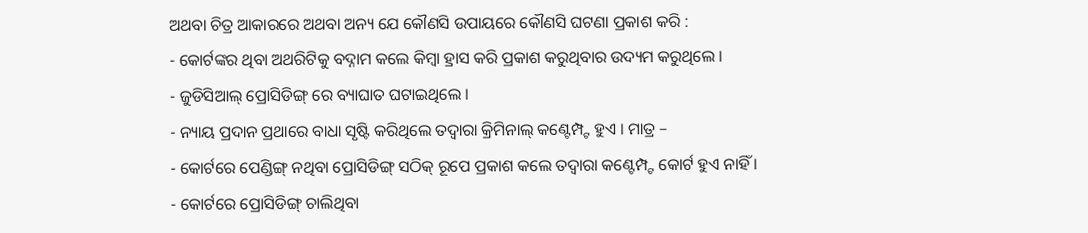ଅଥବା ଚିତ୍ର ଆକାରରେ ଅଥବା ଅନ୍ୟ ଯେ କୌଣସି ଉପାୟରେ କୌଣସି ଘଟଣା ପ୍ରକାଶ କରି :
- କୋର୍ଟଙ୍କର ଥିବା ଅଥରିଟିକୁ ବଦ୍ନାମ କଲେ କିମ୍ବା ହ୍ରାସ କରି ପ୍ରକାଶ କରୁଥିବାର ଉଦ୍ୟମ କରୁଥିଲେ ।
- ଜୁଡିସିଆଲ୍ ପ୍ରୋସିଡିଙ୍ଗ୍ ରେ ବ୍ୟାଘାତ ଘଟାଇଥିଲେ ।
- ନ୍ୟାୟ ପ୍ରଦାନ ପ୍ରଥାରେ ବାଧା ସୃଷ୍ଟି କରିଥିଲେ ତଦ୍ୱାରା କ୍ରିମିନାଲ୍ କଣ୍ଟେମ୍ପ୍ଟ ହୁଏ । ମାତ୍ର –
- କୋର୍ଟରେ ପେଣ୍ଡିଙ୍ଗ୍ ନଥିବା ପ୍ରୋସିଡିଙ୍ଗ୍ ସଠିକ୍ ରୂପେ ପ୍ରକାଶ କଲେ ତଦ୍ୱାରା କଣ୍ଟେମ୍ପ୍ଟ କୋର୍ଟ ହୁଏ ନାହିଁ ।
- କୋର୍ଟରେ ପ୍ରୋସିଡିଙ୍ଗ୍ ଚାଲିଥିବା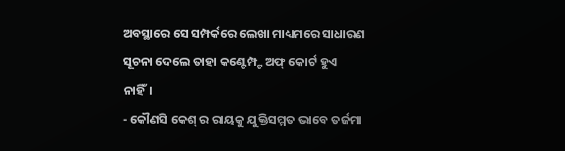ଅବସ୍ଥାରେ ସେ ସମ୍ପର୍କରେ ଲେଖା ମାଧ୍ୟମରେ ସାଧାରଣ ସୂଚନା ଦେଲେ ତାହା କଣ୍ଟେମ୍ପ୍ଟ ଅଫ୍ କୋର୍ଟ ହୁଏ ନାହିଁ।
- କୌଣସି କେଶ୍ ର ରାୟକୁ ଯୁକ୍ତିସମ୍ମତ ଭାବେ ତର୍ଜମା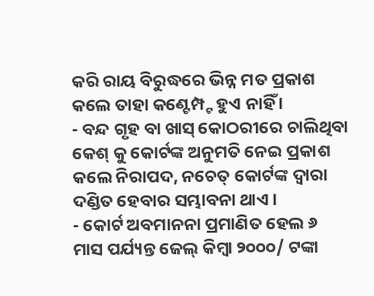କରି ରାୟ ବିରୁଦ୍ଧରେ ଭିନ୍ନ ମତ ପ୍ରକାଶ କଲେ ତାହା କଣ୍ଟେମ୍ପ୍ଟ ହୁଏ ନାହିଁ ।
- ବନ୍ଦ ଗୃହ ବା ଖାସ୍ କୋଠରୀରେ ଚାଲିଥିବା କେଶ୍ କୁ କୋର୍ଟଙ୍କ ଅନୁମତି ନେଇ ପ୍ରକାଶ କଲେ ନିରାପଦ, ନଚେତ୍ କୋର୍ଟଙ୍କ ଦ୍ଵାରା ଦଣ୍ଡିତ ହେବାର ସମ୍ଭାବନା ଥାଏ ।
- କୋର୍ଟ ଅବମାନନା ପ୍ରମାଣିତ ହେଲ ୬ ମାସ ପର୍ଯ୍ୟନ୍ତ ଜେଲ୍ କିମ୍ବା ୨୦୦୦/ ଟଙ୍କା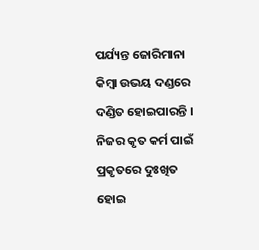ପର୍ଯ୍ୟନ୍ତ ଜୋରିମାନା କିମ୍ବା ଉଭୟ ଦଣ୍ଡରେ ଦଣ୍ଡିତ ହୋଇପାରନ୍ତି । ନିଜର କୃତ କର୍ମ ପାଇଁ ପ୍ରକୃତରେ ଦୁଃଖିତ ହୋଇ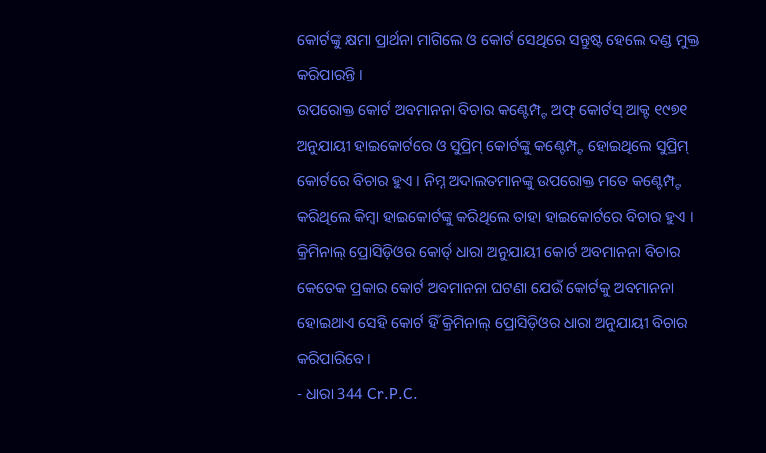କୋର୍ଟଙ୍କୁ କ୍ଷମା ପ୍ରାର୍ଥନା ମାଗିଲେ ଓ କୋର୍ଟ ସେଥିରେ ସନ୍ତୁଷ୍ଟ ହେଲେ ଦଣ୍ଡ ମୁକ୍ତ କରିପାରନ୍ତି ।
ଉପରୋକ୍ତ କୋର୍ଟ ଅବମାନନା ବିଚାର କଣ୍ଟେମ୍ପ୍ଟ ଅଫ୍ କୋର୍ଟସ୍ ଆକ୍ଟ ୧୯୭୧ ଅନୁଯାୟୀ ହାଇକୋର୍ଟରେ ଓ ସୁପ୍ରିମ୍ କୋର୍ଟଙ୍କୁ କଣ୍ଟେମ୍ପ୍ଟ ହୋଇଥିଲେ ସୁପ୍ରିମ୍ କୋର୍ଟରେ ବିଚାର ହୁଏ । ନିମ୍ନ ଅଦାଲତମାନଙ୍କୁ ଉପରୋକ୍ତ ମତେ କଣ୍ଟେମ୍ପ୍ଟ କରିଥିଲେ କିମ୍ବା ହାଇକୋର୍ଟଙ୍କୁ କରିଥିଲେ ତାହା ହାଇକୋର୍ଟରେ ବିଚାର ହୁଏ ।
କ୍ରିମିନାଲ୍ ପ୍ରୋସିଡ଼ିଓର କୋର୍ଡ୍ ଧାରା ଅନୁଯାୟୀ କୋର୍ଟ ଅବମାନନା ବିଚାର
କେତେକ ପ୍ରକାର କୋର୍ଟ ଅବମାନନା ଘଟଣା ଯେଉଁ କୋର୍ଟକୁ ଅବମାନନା ହୋଇଥାଏ ସେହି କୋର୍ଟ ହିଁ କ୍ରିମିନାଲ୍ ପ୍ରୋସିଡ଼ିଓର ଧାରା ଅନୁଯାୟୀ ବିଚାର କରିପାରିବେ ।
- ଧାରା 344 Cr.P.C.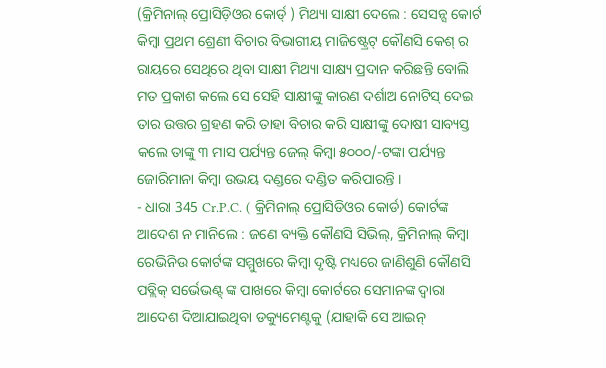(କ୍ରିମିନାଲ୍ ପ୍ରୋସିଡ଼ିଓର କୋର୍ଡ୍ ) ମିଥ୍ୟା ସାକ୍ଷୀ ଦେଲେ : ସେସନ୍ସ କୋର୍ଟ କିମ୍ବା ପ୍ରଥମ ଶ୍ରେଣୀ ବିଚାର ବିଭାଗୀୟ ମାଜିଷ୍ଟ୍ରେଟ୍ କୌଣସି କେଶ୍ ର ରାୟରେ ସେଥିରେ ଥିବା ସାକ୍ଷୀ ମିଥ୍ୟା ସାକ୍ଷ୍ୟ ପ୍ରଦାନ କରିଛନ୍ତି ବୋଲି ମତ ପ୍ରକାଶ କଲେ ସେ ସେହି ସାକ୍ଷୀଙ୍କୁ କାରଣ ଦର୍ଶାଅ ନୋଟିସ୍ ଦେଇ ତାର ଉତ୍ତର ଗ୍ରହଣ କରି ତାହା ବିଚାର କରି ସାକ୍ଷୀଙ୍କୁ ଦୋଷୀ ସାବ୍ୟସ୍ତ କଲେ ତାଙ୍କୁ ୩ ମାସ ପର୍ଯ୍ୟନ୍ତ ଜେଲ୍ କିମ୍ବା ୫୦୦୦/-ଟଙ୍କା ପର୍ଯ୍ୟନ୍ତ ଜୋରିମାନା କିମ୍ବା ଉଭୟ ଦଣ୍ଡରେ ଦଣ୍ଡିତ କରିପାରନ୍ତି ।
- ଧାରା 345 Cr.P.C. ( କ୍ରିମିନାଲ୍ ପ୍ରୋସିଡିଓର କୋର୍ଡ) କୋର୍ଟଙ୍କ ଆଦେଶ ନ ମାନିଲେ : ଜଣେ ବ୍ୟକ୍ତି କୌଣସି ସିଭିଲ୍, କ୍ରିମିନାଲ୍ କିମ୍ବା ରେଭିନିଉ କୋର୍ଟଙ୍କ ସମ୍ମୁଖରେ କିମ୍ବା ଦୃଷ୍ଟି ମଧ୍ୟରେ ଜାଣିଶୁଣି କୌଣସି ପବ୍ଲିକ୍ ସର୍ଭେଭଣ୍ଟ୍ ଙ୍କ ପାଖରେ କିମ୍ବା କୋର୍ଟରେ ସେମାନଙ୍କ ଦ୍ଵାରା ଆଦେଶ ଦିଆଯାଇଥିବା ଡକ୍ୟୁମେଣ୍ଟକୁ (ଯାହାକି ସେ ଆଇନ୍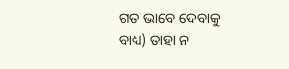ଗତ ଭାବେ ଦେବାକୁ ବାଧ୍ୟ) ତାହା ନ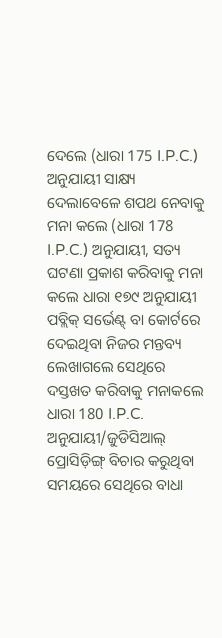ଦେଲେ (ଧାରା 175 I.P.C.) ଅନୁଯାୟୀ ସାକ୍ଷ୍ୟ ଦେଲାବେଳେ ଶପଥ ନେବାକୁ ମନା କଲେ (ଧାରା 178 I.P.C.) ଅନୁଯାୟୀ, ସତ୍ୟ ଘଟଣା ପ୍ରକାଶ କରିବାକୁ ମନା କଲେ ଧାରା ୧୭୯ ଅନୁଯାୟୀ ପବ୍ଲିକ୍ ସର୍ଭେଣ୍ଟ୍ ବା କୋର୍ଟରେ ଦେଇଥିବା ନିଜର ମନ୍ତବ୍ୟ ଲେଖାଗଲେ ସେଥିରେ ଦସ୍ତଖତ କରିବାକୁ ମନାକଲେ ଧାରା 180 I.P.C. ଅନୁଯାୟୀ/ଜୁଡିସିଆଲ୍ ପ୍ରୋସିଡ଼ିଙ୍ଗ୍ ବିଚାର କରୁଥିବା ସମୟରେ ସେଥିରେ ବାଧା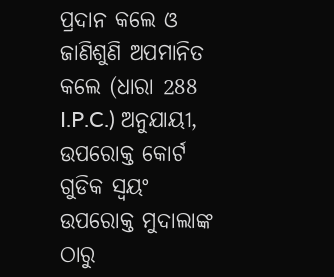ପ୍ରଦାନ କଲେ ଓ ଜାଣିଶୁଣି ଅପମାନିତ କଲେ (ଧାରା 288 I.P.C.) ଅନୁଯାୟୀ, ଉପରୋକ୍ତ କୋର୍ଟ ଗୁଡିକ ସ୍ଵୟଂ ଉପରୋକ୍ତ ମୁଦାଲାଙ୍କ ଠାରୁ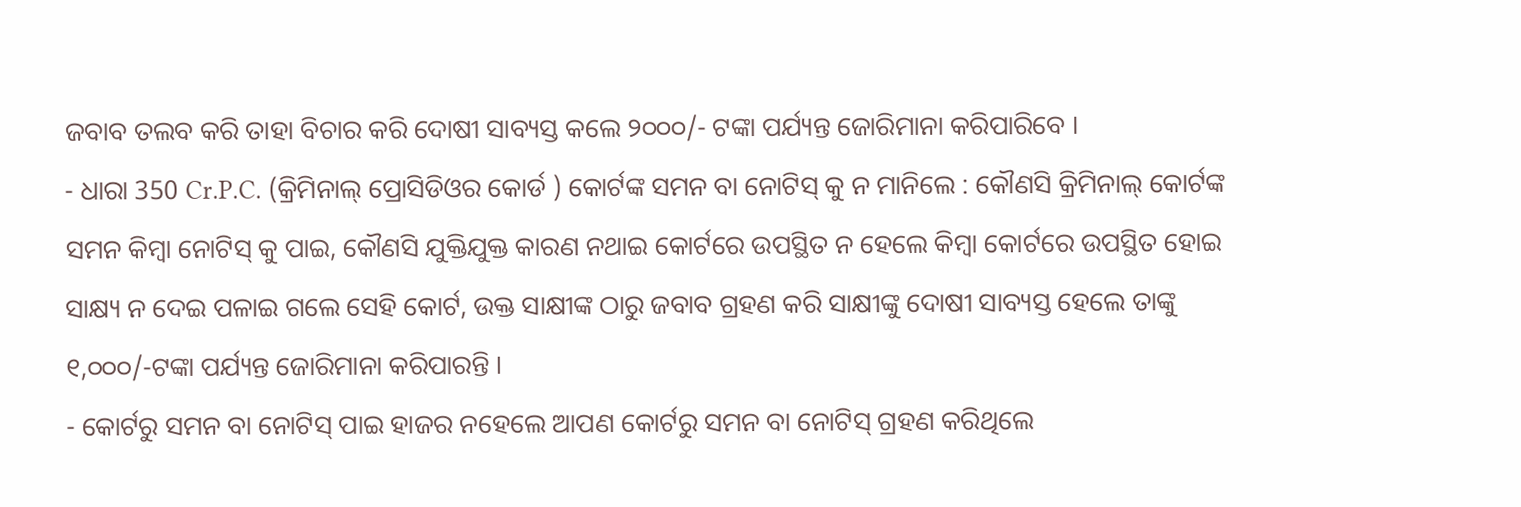ଜବାବ ତଲବ କରି ତାହା ବିଚାର କରି ଦୋଷୀ ସାବ୍ୟସ୍ତ କଲେ ୨୦୦୦/- ଟଙ୍କା ପର୍ଯ୍ୟନ୍ତ ଜୋରିମାନା କରିପାରିବେ ।
- ଧାରା 350 Cr.P.C. (କ୍ରିମିନାଲ୍ ପ୍ରୋସିଡିଓର କୋର୍ଡ ) କୋର୍ଟଙ୍କ ସମନ ବା ନୋଟିସ୍ କୁ ନ ମାନିଲେ : କୌଣସି କ୍ରିମିନାଲ୍ କୋର୍ଟଙ୍କ ସମନ କିମ୍ବା ନୋଟିସ୍ କୁ ପାଇ, କୌଣସି ଯୁକ୍ତିଯୁକ୍ତ କାରଣ ନଥାଇ କୋର୍ଟରେ ଉପସ୍ଥିତ ନ ହେଲେ କିମ୍ବା କୋର୍ଟରେ ଉପସ୍ଥିତ ହୋଇ ସାକ୍ଷ୍ୟ ନ ଦେଇ ପଳାଇ ଗଲେ ସେହି କୋର୍ଟ, ଉକ୍ତ ସାକ୍ଷୀଙ୍କ ଠାରୁ ଜବାବ ଗ୍ରହଣ କରି ସାକ୍ଷୀଙ୍କୁ ଦୋଷୀ ସାବ୍ୟସ୍ତ ହେଲେ ତାଙ୍କୁ ୧,୦୦୦/-ଟଙ୍କା ପର୍ଯ୍ୟନ୍ତ ଜୋରିମାନା କରିପାରନ୍ତି ।
- କୋର୍ଟରୁ ସମନ ବା ନୋଟିସ୍ ପାଇ ହାଜର ନହେଲେ ଆପଣ କୋର୍ଟରୁ ସମନ ବା ନୋଟିସ୍ ଗ୍ରହଣ କରିଥିଲେ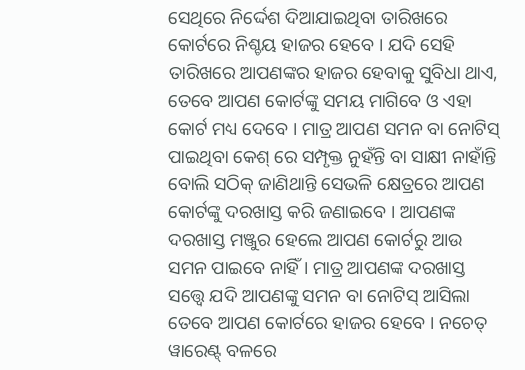ସେଥିରେ ନିର୍ଦ୍ଦେଶ ଦିଆଯାଇଥିବା ତାରିଖରେ କୋର୍ଟରେ ନିଶ୍ଚୟ ହାଜର ହେବେ । ଯଦି ସେହି ତାରିଖରେ ଆପଣଙ୍କର ହାଜର ହେବାକୁ ସୁବିଧା ଥାଏ, ତେବେ ଆପଣ କୋର୍ଟଙ୍କୁ ସମୟ ମାଗିବେ ଓ ଏହା କୋର୍ଟ ମଧ୍ୟ ଦେବେ । ମାତ୍ର ଆପଣ ସମନ ବା ନୋଟିସ୍ ପାଇଥିବା କେଶ୍ ରେ ସମ୍ପୃକ୍ତ ନୁହଁନ୍ତି ବା ସାକ୍ଷୀ ନାହାଁନ୍ତି ବୋଲି ସଠିକ୍ ଜାଣିଥାନ୍ତି ସେଭଳି କ୍ଷେତ୍ରରେ ଆପଣ କୋର୍ଟଙ୍କୁ ଦରଖାସ୍ତ କରି ଜଣାଇବେ । ଆପଣଙ୍କ ଦରଖାସ୍ତ ମଞ୍ଜୁର ହେଲେ ଆପଣ କୋର୍ଟରୁ ଆଉ ସମନ ପାଇବେ ନାହିଁ । ମାତ୍ର ଆପଣଙ୍କ ଦରଖାସ୍ତ ସତ୍ତ୍ୱେ ଯଦି ଆପଣଙ୍କୁ ସମନ ବା ନୋଟିସ୍ ଆସିଲା ତେବେ ଆପଣ କୋର୍ଟରେ ହାଜର ହେବେ । ନଚେତ୍ ୱାରେଣ୍ଟ୍ ବଳରେ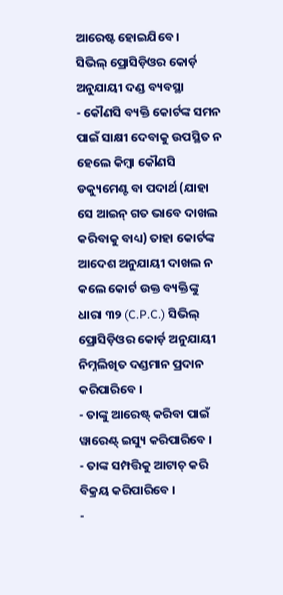ଆରେଷ୍ଟ ହୋଇଯିବେ ।
ସିଭିଲ୍ ପ୍ରୋସିଡ଼ିଓର କୋର୍ଡ଼ ଅନୁଯାୟୀ ଦଣ୍ଡ ବ୍ୟବସ୍ଥା
- କୌଣସି ବ୍ୟକ୍ତି କୋର୍ଟଙ୍କ ସମନ ପାଇଁ ସାକ୍ଷୀ ଦେବାକୁ ଉପସ୍ଥିତ ନ ହେଲେ କିମ୍ବା କୌଣସି ଡକ୍ୟୁମେଣ୍ଟ ବା ପଦାର୍ଥ (ଯାହା ସେ ଆଇନ୍ ଗତ ଭାବେ ଦାଖଲ କରିବାକୁ ବାଧ୍ୟ) ତାହା କୋର୍ଟଙ୍କ ଆଦେଶ ଅନୁଯାୟୀ ଦାଖଲ ନ କଲେ କୋର୍ଟ ଉକ୍ତ ବ୍ୟକ୍ତିଙ୍କୁ ଧାରା ୩୨ (C.P.C.) ସିଭିଲ୍ ପ୍ରୋସିଡ଼ିଓର କୋର୍ଡ଼ ଅନୁଯାୟୀ ନିମ୍ନଲିଖିତ ଦଣ୍ଡମାନ ପ୍ରଦାନ କରିପାରିବେ ।
- ତାଙ୍କୁ ଆରେଷ୍ଟ୍ କରିବା ପାଇଁ ୱାରେଣ୍ଟ୍ ଇସ୍ୟୁ କରିପାରିବେ ।
- ତାଙ୍କ ସମ୍ପତ୍ତିକୁ ଆଟାଚ୍ କରି ବିକ୍ରୟ କରିପାରିବେ ।
-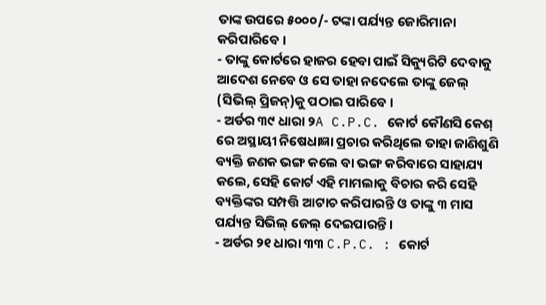ତାଙ୍କ ଉପରେ ୫୦୦୦/- ଟଙ୍କା ପର୍ଯ୍ୟନ୍ତ ଜୋରିମାନା କରିପାରିବେ ।
- ତାଙ୍କୁ କୋର୍ଟରେ ହାଜର ହେବା ପାଇଁ ସିକ୍ୟୁରିଟି ଦେବାକୁ ଆଦେଶ ନେବେ ଓ ସେ ତାହା ନଦେଲେ ତାଙ୍କୁ ଜେଲ୍ (ସିଭିଲ୍ ପ୍ରିଜନ୍)କୁ ପଠାଇ ପାରିବେ ।
- ଅର୍ଡର ୩୯ ଧାରା ୨A C.P.C. କୋର୍ଟ କୌଣସି କେଶ୍ ରେ ଅସ୍ଥାୟୀ ନିଷେଧାଜ୍ଞା ପ୍ରଚାର କରିଥିଲେ ତାହା ଜାଣିଶୁଣି ବ୍ୟକ୍ତି ଜଣକ ଭଙ୍ଗ କଲେ ବା ଭଙ୍ଗ କରିବାରେ ସାହାଯ୍ୟ କଲେ, ସେହି କୋର୍ଟ ଏହି ମାମଲାକୁ ବିଚାର କରି ସେହି ବ୍ୟକ୍ତିଙ୍କର ସମ୍ପତ୍ତି ଆଟାଚ କରିପାରନ୍ତି ଓ ତାଙ୍କୁ ୩ ମାସ ପର୍ଯ୍ୟନ୍ତ ସିଭିଲ୍ ଜେଲ୍ ଦେଇପାରନ୍ତି ।
- ଅର୍ଡର ୨୧ ଧାରା ୩୩ C.P.C. : କୋର୍ଟ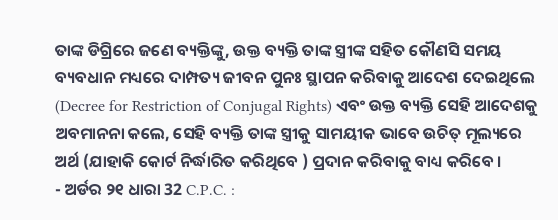ତାଙ୍କ ଡିଗ୍ରିରେ ଜଣେ ବ୍ୟକ୍ତିଙ୍କୁ, ଉକ୍ତ ବ୍ୟକ୍ତି ତାଙ୍କ ସ୍ତ୍ରୀଙ୍କ ସହିତ କୌଣସି ସମୟ ବ୍ୟବଧାନ ମଧ୍ୟରେ ଦାମ୍ପତ୍ୟ ଜୀବନ ପୁନଃ ସ୍ଥାପନ କରିବାକୁ ଆଦେଶ ଦେଇଥିଲେ (Decree for Restriction of Conjugal Rights) ଏବଂ ଉକ୍ତ ବ୍ୟକ୍ତି ସେହି ଆଦେଶକୁ ଅବମାନନା କଲେ, ସେହି ବ୍ୟକ୍ତି ତାଙ୍କ ସ୍ତ୍ରୀକୁ ସାମୟୀକ ଭାବେ ଉଚିତ୍ ମୂଲ୍ୟରେ ଅର୍ଥ (ଯାହାକି କୋର୍ଟ ନିର୍ଦ୍ଧାରିତ କରିଥିବେ ) ପ୍ରଦାନ କରିବାକୁ ବାଧ୍ୟ କରିବେ ।
- ଅର୍ଡର ୨୧ ଧାରା 32 C.P.C. :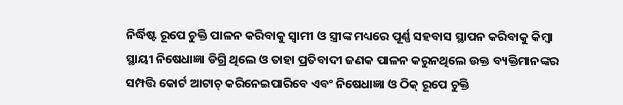ନିର୍ଦ୍ଧିଷ୍ଟ ରୂପେ ଚୁକ୍ତି ପାଳନ କରିବାକୁ ସ୍ଵାମୀ ଓ ସ୍ତ୍ରୀଙ୍କ ମଧ୍ୟରେ ପୂର୍ଣ୍ଣ ସହବାସ ସ୍ଥାପନ କରିବାକୁ କିମ୍ବା ସ୍ଥାୟୀ ନିଷେଧାଜ୍ଞା ଡିଗ୍ରି ଥିଲେ ଓ ତାହା ପ୍ରତିବାଦୀ ଜଣକ ପାଳନ କରୁନଥିଲେ ଉକ୍ତ ବ୍ୟକ୍ତିମାନଙ୍କର ସମ୍ପତ୍ତି କୋର୍ଟ ଆଟାଚ୍ କରିନେଇପାରିବେ ଏବଂ ନିଷେଧାଜ୍ଞା ଓ ଠିକ୍ ରୂପେ ଚୁକ୍ତି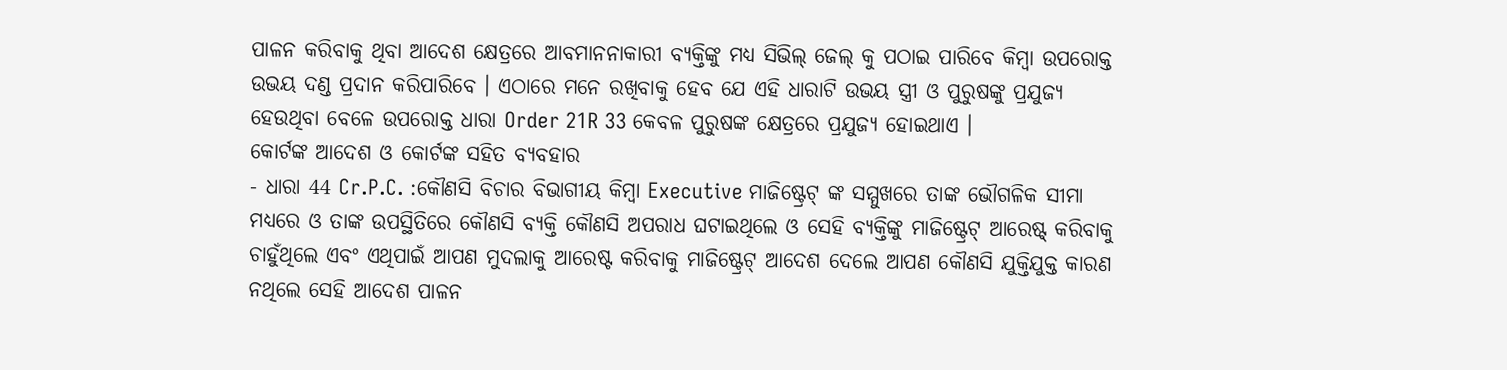ପାଳନ କରିବାକୁ ଥିବା ଆଦେଶ କ୍ଷେତ୍ରରେ ଆବମାନନାକାରୀ ବ୍ୟକ୍ତିଙ୍କୁ ମଧ୍ୟ ସିଭିଲ୍ ଜେଲ୍ କୁ ପଠାଇ ପାରିବେ କିମ୍ବା ଉପରୋକ୍ତ ଉଭୟ ଦଣ୍ଡ ପ୍ରଦାନ କରିପାରିବେ । ଏଠାରେ ମନେ ରଖିବାକୁ ହେବ ଯେ ଏହି ଧାରାଟି ଉଭୟ ସ୍ତ୍ରୀ ଓ ପୁରୁଷଙ୍କୁ ପ୍ରଯୁଜ୍ୟ ହେଉଥିବା ବେଳେ ଉପରୋକ୍ତ ଧାରା Order 21R 33 କେବଳ ପୁରୁଷଙ୍କ କ୍ଷେତ୍ରରେ ପ୍ରଯୁଜ୍ୟ ହୋଇଥାଏ ।
କୋର୍ଟଙ୍କ ଆଦେଶ ଓ କୋର୍ଟଙ୍କ ସହିତ ବ୍ୟବହାର
- ଧାରା 44 Cr.P.C. :କୌଣସି ବିଚାର ବିଭାଗୀୟ କିମ୍ବା Executive ମାଜିଷ୍ଟ୍ରେଟ୍ ଙ୍କ ସମ୍ମୁଖରେ ତାଙ୍କ ଭୌଗଳିକ ସୀମା ମଧ୍ୟରେ ଓ ତାଙ୍କ ଉପସ୍ଥିତିରେ କୌଣସି ବ୍ୟକ୍ତି କୌଣସି ଅପରାଧ ଘଟାଇଥିଲେ ଓ ସେହି ବ୍ୟକ୍ତିଙ୍କୁ ମାଜିଷ୍ଟ୍ରେଟ୍ ଆରେଷ୍ଟ୍ କରିବାକୁ ଚାହୁଁଥିଲେ ଏବଂ ଏଥିପାଇଁ ଆପଣ ମୁଦଲାକୁ ଆରେଷ୍ଟ କରିବାକୁ ମାଜିଷ୍ଟ୍ରେଟ୍ ଆଦେଶ ଦେଲେ ଆପଣ କୌଣସି ଯୁକ୍ତିଯୁକ୍ତ କାରଣ ନଥିଲେ ସେହି ଆଦେଶ ପାଳନ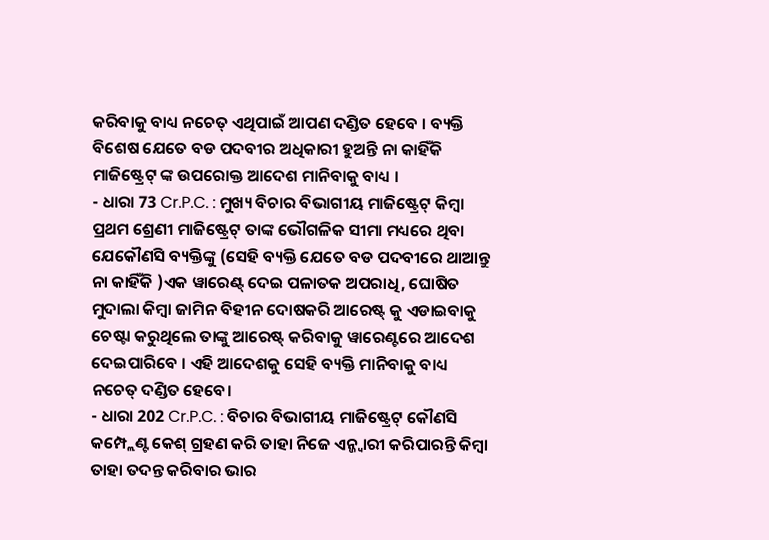କରିବାକୁ ବାଧ୍ୟ ନଚେତ୍ ଏଥିପାଇଁ ଆପଣ ଦଣ୍ଡିତ ହେବେ । ବ୍ୟକ୍ତି ବିଶେଷ ଯେତେ ବଡ ପଦବୀର ଅଧିକାରୀ ହୁଅନ୍ତି ନା କାହିଁକି ମାଜିଷ୍ଟ୍ରେଟ୍ ଙ୍କ ଉପରୋକ୍ତ ଆଦେଶ ମାନିବାକୁ ବାଧ୍ୟ ।
- ଧାରା 73 Cr.P.C. : ମୁଖ୍ୟ ବିଚାର ବିଭାଗୀୟ ମାଜିଷ୍ଟ୍ରେଟ୍ କିମ୍ବା ପ୍ରଥମ ଶ୍ରେଣୀ ମାଜିଷ୍ଟ୍ରେଟ୍ ତାଙ୍କ ଭୌଗଳିକ ସୀମା ମଧ୍ୟରେ ଥିବା ଯେକୌଣସି ବ୍ୟକ୍ତିଙ୍କୁ (ସେହି ବ୍ୟକ୍ତି ଯେତେ ବଡ ପଦବୀରେ ଥାଆନ୍ତୁ ନା କାହିଁକି )ଏକ ୱାରେଣ୍ଟ୍ ଦେଇ ପଳାତକ ଅପରାଧି, ଘୋଷିତ ମୁଦାଲା କିମ୍ବା ଜାମିନ ବିହୀନ ଦୋଷକରି ଆରେଷ୍ଟ୍ କୁ ଏଡାଇବାକୁ ଚେଷ୍ଟା କରୁଥିଲେ ତାଙ୍କୁ ଆରେଷ୍ଟ୍ କରିବାକୁ ୱାରେଣ୍ଟରେ ଆଦେଶ ଦେଇପାରିବେ । ଏହି ଆଦେଶକୁ ସେହି ବ୍ୟକ୍ତି ମାନିବାକୁ ବାଧ୍ୟ ନଚେତ୍ ଦଣ୍ଡିତ ହେବେ।
- ଧାରା 202 Cr.P.C. : ବିଚାର ବିଭାଗୀୟ ମାଜିଷ୍ଟ୍ରେଟ୍ କୌଣସି କମ୍ପ୍ଲେଣ୍ଟ କେଶ୍ ଗ୍ରହଣ କରି ତାହା ନିଜେ ଏନ୍ଜ୍ଵାରୀ କରିପାରନ୍ତି କିମ୍ବା ତାହା ତଦନ୍ତ କରିବାର ଭାର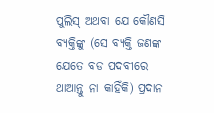ପୁଲିସ୍ ଅଥବା ଯେ କୌଣସି ବ୍ୟକ୍ତିଙ୍କୁ (ସେ ବ୍ୟକ୍ତି ଜଣଙ୍କ ଯେତେ ବଡ ପଦବୀରେ ଥାଆନ୍ତୁ ନା କାହିଁକି) ପ୍ରଦାନ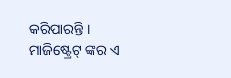କରିପାରନ୍ତି । ମାଜିଷ୍ଟ୍ରେଟ୍ ଙ୍କର ଏ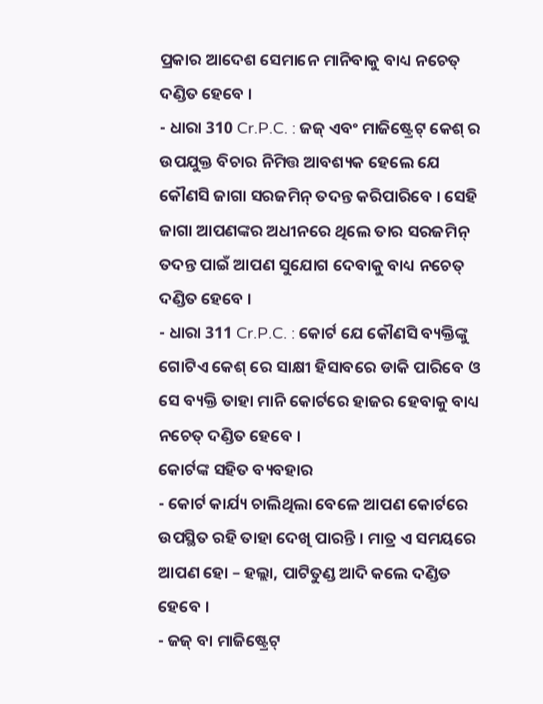ପ୍ରକାର ଆଦେଶ ସେମାନେ ମାନିବାକୁ ବାଧ୍ୟ ନଚେତ୍ ଦଣ୍ଡିତ ହେବେ ।
- ଧାରା 310 Cr.P.C. : ଜଜ୍ ଏବଂ ମାଜିଷ୍ଟ୍ରେଟ୍ କେଶ୍ ର ଉପଯୁକ୍ତ ବିଚାର ନିମିତ୍ତ ଆବଶ୍ୟକ ହେଲେ ଯେ କୌଣସି ଜାଗା ସରଜମିନ୍ ତଦନ୍ତ କରିପାରିବେ । ସେହି ଜାଗା ଆପଣଙ୍କର ଅଧୀନରେ ଥିଲେ ତାର ସରଜମିନ୍ ତଦନ୍ତ ପାଇଁ ଆପଣ ସୁଯୋଗ ଦେବାକୁ ବାଧ୍ୟ ନଚେତ୍ ଦଣ୍ଡିତ ହେବେ ।
- ଧାରା 311 Cr.P.C. : କୋର୍ଟ ଯେ କୌଣସି ବ୍ୟକ୍ତିଙ୍କୁ ଗୋଟିଏ କେଶ୍ ରେ ସାକ୍ଷୀ ହିସାବରେ ଡାକି ପାରିବେ ଓ ସେ ବ୍ୟକ୍ତି ତାହା ମାନି କୋର୍ଟରେ ହାଜର ହେବାକୁ ବାଧ୍ୟ ନଚେତ୍ ଦଣ୍ଡିତ ହେବେ ।
କୋର୍ଟଙ୍କ ସହିତ ବ୍ୟବହାର
- କୋର୍ଟ କାର୍ଯ୍ୟ ଚାଲିଥିଲା ବେଳେ ଆପଣ କୋର୍ଟରେ ଉପସ୍ଥିତ ରହି ତାହା ଦେଖି ପାରନ୍ତି । ମାତ୍ର ଏ ସମୟରେ ଆପଣ ହୋ – ହଲ୍ଲା, ପାଟିତୁଣ୍ଡ ଆଦି କଲେ ଦଣ୍ଡିତ ହେବେ ।
- ଜଜ୍ ବା ମାଜିଷ୍ଟ୍ରେଟ୍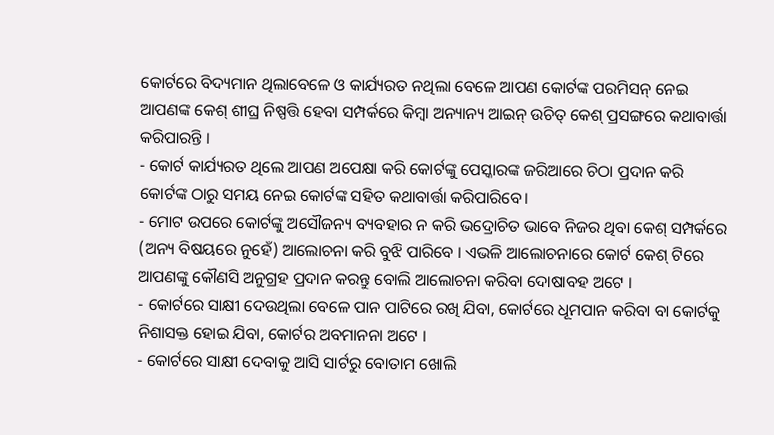କୋର୍ଟରେ ବିଦ୍ୟମାନ ଥିଲାବେଳେ ଓ କାର୍ଯ୍ୟରତ ନଥିଲା ବେଳେ ଆପଣ କୋର୍ଟଙ୍କ ପରମିସନ୍ ନେଇ ଆପଣଙ୍କ କେଶ୍ ଶୀଘ୍ର ନିଷ୍ପତ୍ତି ହେବା ସମ୍ପର୍କରେ କିମ୍ବା ଅନ୍ୟାନ୍ୟ ଆଇନ୍ ଉଚିତ୍ କେଶ୍ ପ୍ରସଙ୍ଗରେ କଥାବାର୍ତ୍ତା କରିପାରନ୍ତି ।
- କୋର୍ଟ କାର୍ଯ୍ୟରତ ଥିଲେ ଆପଣ ଅପେକ୍ଷା କରି କୋର୍ଟଙ୍କୁ ପେସ୍କାରଙ୍କ ଜରିଆରେ ଚିଠା ପ୍ରଦାନ କରି କୋର୍ଟଙ୍କ ଠାରୁ ସମୟ ନେଇ କୋର୍ଟଙ୍କ ସହିତ କଥାବାର୍ତ୍ତା କରିପାରିବେ।
- ମୋଟ ଉପରେ କୋର୍ଟଙ୍କୁ ଅସୌଜନ୍ୟ ବ୍ୟବହାର ନ କରି ଭଦ୍ରୋଚିତ ଭାବେ ନିଜର ଥିବା କେଶ୍ ସମ୍ପର୍କରେ (ଅନ୍ୟ ବିଷୟରେ ନୁହେଁ) ଆଲୋଚନା କରି ବୁଝି ପାରିବେ । ଏଭଳି ଆଲୋଚନାରେ କୋର୍ଟ କେଶ୍ ଟିରେ ଆପଣଙ୍କୁ କୌଣସି ଅନୁଗ୍ରହ ପ୍ରଦାନ କରନ୍ତୁ ବୋଲି ଆଲୋଚନା କରିବା ଦୋଷାବହ ଅଟେ ।
- କୋର୍ଟରେ ସାକ୍ଷୀ ଦେଉଥିଲା ବେଳେ ପାନ ପାଟିରେ ରଖି ଯିବା, କୋର୍ଟରେ ଧୂମପାନ କରିବା ବା କୋର୍ଟକୁ ନିଶାସକ୍ତ ହୋଇ ଯିବା, କୋର୍ଟର ଅବମାନନା ଅଟେ ।
- କୋର୍ଟରେ ସାକ୍ଷୀ ଦେବାକୁ ଆସି ସାର୍ଟରୁ ବୋତାମ ଖୋଲି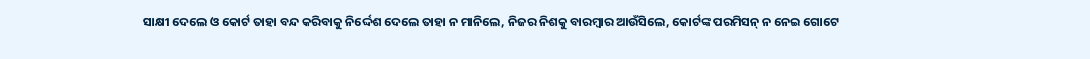ସାକ୍ଷୀ ଦେଲେ ଓ କୋର୍ଟ ତାହା ବନ୍ଦ କରିବାକୁ ନିର୍ଦ୍ଦେଶ ଦେଲେ ତାହା ନ ମାନିଲେ, ନିଜର ନିଶକୁ ବାରମ୍ବାର ଆଉଁସିଲେ, କୋର୍ଟଙ୍କ ପରମିସନ୍ ନ ନେଇ ଗୋଟେ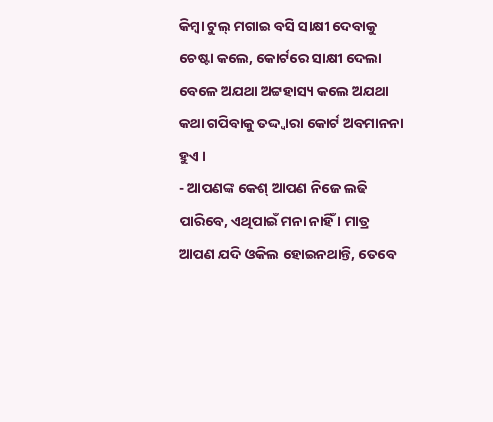କିମ୍ବା ଟୁଲ୍ ମଗାଇ ବସି ସାକ୍ଷୀ ଦେବାକୁ ଚେଷ୍ଟା କଲେ, କୋର୍ଟରେ ସାକ୍ଷୀ ଦେଲା ବେଳେ ଅଯଥା ଅଟ୍ଟହାସ୍ୟ କଲେ ଅଯଥା କଥା ଗପିବାକୁ ତଦ୍ଦ୍ଵାରା କୋର୍ଟ ଅବମାନନା ହୁଏ ।
- ଆପଣଙ୍କ କେଶ୍ ଆପଣ ନିଜେ ଲଢି ପାରିବେ, ଏଥିପାଇଁ ମନା ନାହିଁ । ମାତ୍ର ଆପଣ ଯଦି ଓକିଲ ହୋଇନଥାନ୍ତି, ତେବେ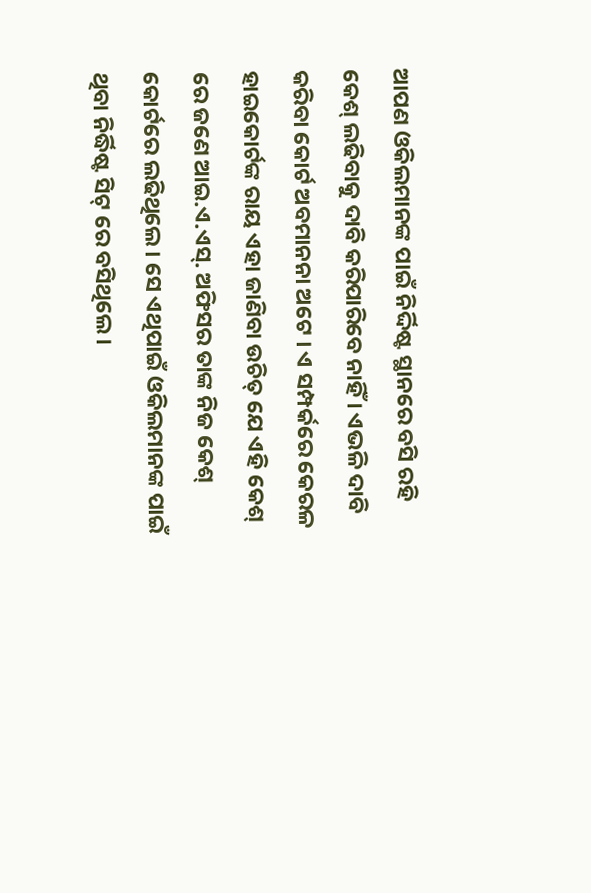ଆପଣ ଓକିଲମାନଙ୍କ ପାଇଁ ନିର୍ଦ୍ଦିଷ୍ଟ ସ୍ଥାନରେ ବସି ରହି କେଶ୍ ଲଢିବାକୁ ଦାବି କରିପାରିବେ ନାହିଁ । ଏଭଳି ଦାବି କରିବା କୋର୍ଟ ଅବମାନନା ଅଟେ । ଏ ସମ୍ପର୍କରେ କେରଳ ହାଇକୋର୍ଟଙ୍କ ରାୟ ଏହା ଜାଣିବା ଉଚିତ୍ ଯେ ଏହି କେଶ୍ ରେ ଜଣେ ଆଇ.ଏ.ଏସ୍. ଅଫିସର ତାଙ୍କ ନିଜ କେଶ୍ କୋର୍ଟରେ ଲଢିଥିଲେ । ସେ ଏଥିପାଇଁ ଓକିଲମାନଙ୍କ ପାଇଁ ଥିବା ନିର୍ଦ୍ଧିଷ୍ଟ ସିଟ୍ ରେ ବସିଥିଲେ ।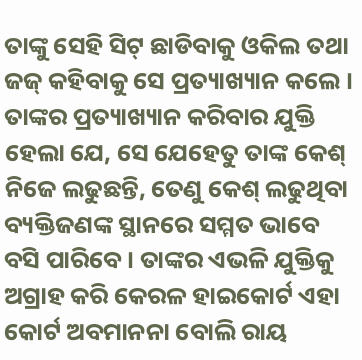ତାଙ୍କୁ ସେହି ସିଟ୍ ଛାଡିବାକୁ ଓକିଲ ତଥା ଜଜ୍ କହିବାକୁ ସେ ପ୍ରତ୍ୟାଖ୍ୟାନ କଲେ । ତାଙ୍କର ପ୍ରତ୍ୟାଖ୍ୟାନ କରିବାର ଯୁକ୍ତି ହେଲା ଯେ, ସେ ଯେହେତୁ ତାଙ୍କ କେଶ୍ ନିଜେ ଲଢୁଛନ୍ତି, ତେଣୁ କେଶ୍ ଲଢୁଥିବା ବ୍ୟକ୍ତିଜଣଙ୍କ ସ୍ଥାନରେ ସମ୍ମତ ଭାବେ ବସି ପାରିବେ । ତାଙ୍କର ଏଭଳି ଯୁକ୍ତିକୁ ଅଗ୍ରାହ କରି କେରଳ ହାଇକୋର୍ଟ ଏହା କୋର୍ଟ ଅବମାନନା ବୋଲି ରାୟ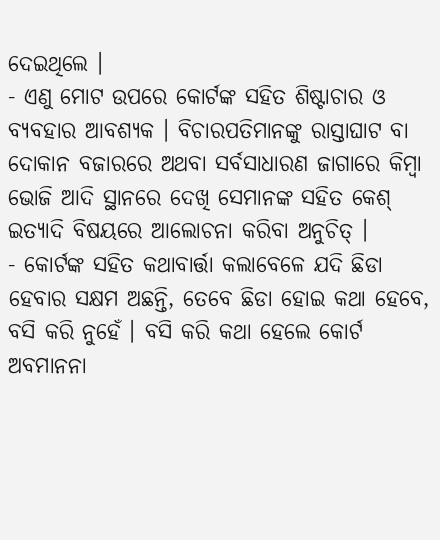ଦେଇଥିଲେ ।
- ଏଣୁ ମୋଟ ଉପରେ କୋର୍ଟଙ୍କ ସହିତ ଶିଷ୍ଟାଚାର ଓ ବ୍ୟବହାର ଆବଶ୍ୟକ । ବିଚାରପତିମାନଙ୍କୁ ରାସ୍ତାଘାଟ ବା ଦୋକାନ ବଜାରରେ ଅଥବା ସର୍ବସାଧାରଣ ଜାଗାରେ କିମ୍ବା ଭୋଜି ଆଦି ସ୍ଥାନରେ ଦେଖି ସେମାନଙ୍କ ସହିତ କେଶ୍ ଇତ୍ୟାଦି ବିଷୟରେ ଆଲୋଚନା କରିବା ଅନୁଚିତ୍ ।
- କୋର୍ଟଙ୍କ ସହିତ କଥାବାର୍ତ୍ତା କଲାବେଳେ ଯଦି ଛିଡା ହେବାର ସକ୍ଷମ ଅଛନ୍ତି, ତେବେ ଛିଡା ହୋଇ କଥା ହେବେ, ବସି କରି ନୁହେଁ । ବସି କରି କଥା ହେଲେ କୋର୍ଟ ଅବମାନନା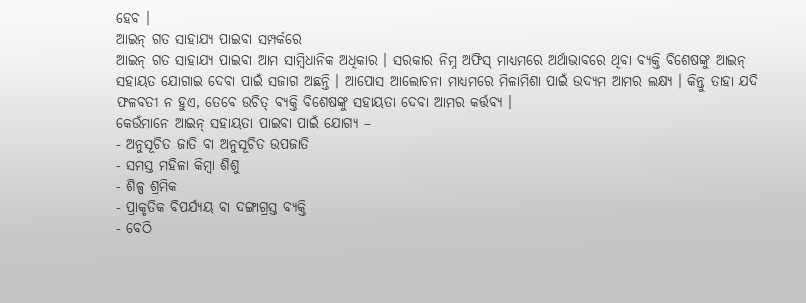ହେବ ।
ଆଇନ୍ ଗତ ସାହାଯ୍ୟ ପାଇବା ସମ୍ପର୍କରେ
ଆଇନ୍ ଗତ ସାହାଯ୍ୟ ପାଇବା ଆମ ସାମ୍ବିଧାନିକ ଅଧିକାର । ସରକାର ନିମ୍ନ ଅଫିସ୍ ମାଧ୍ୟମରେ ଅର୍ଥାଭାବରେ ଥିବା ବ୍ୟକ୍ତି ବିଶେଷଙ୍କୁ ଆଇନ୍ ସହାୟତ ଯୋଗାଇ ଦେବା ପାଇଁ ସଜାଗ ଅଛନ୍ତି । ଆପୋସ ଆଲୋଚନା ମାଧ୍ୟମରେ ମିଳାମିଶା ପାଇଁ ଉଦ୍ୟମ ଆମର ଲକ୍ଷ୍ୟ । କିନ୍ତୁ ତାହା ଯଦି ଫଳବତୀ ନ ହୁଏ, ତେବେ ଉଚିତ୍ ବ୍ୟକ୍ତି ବିଶେଷଙ୍କୁ ସହାୟତା ଦେବା ଆମର କର୍ତ୍ତବ୍ୟ ।
କେଉଁମାନେ ଆଇନ୍ ସହାୟତା ପାଇବା ପାଇଁ ଯୋଗ୍ୟ –
- ଅନୁସୂଚିତ ଜାତି ବା ଅନୁସୂଚିତ ଉପଜାତି
- ସମସ୍ତ ମହିଳା କିମ୍ବା ଶିଶୁ
- ଶିଳ୍ପ ଶ୍ରମିକ
- ପ୍ରାକୃତିକ ବିପର୍ଯ୍ୟୟ ବା ଦଙ୍ଗାଗ୍ରସ୍ତ ବ୍ୟକ୍ତି
- ବେଠି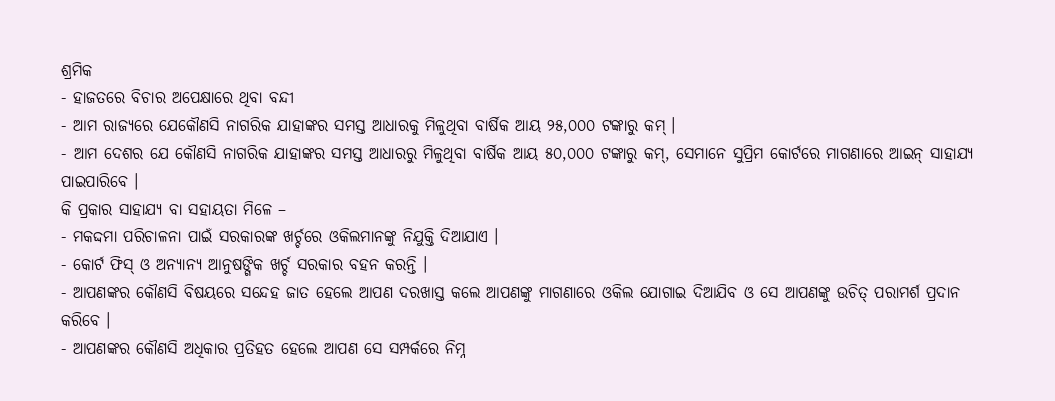ଶ୍ରମିକ
- ହାଜତରେ ବିଚାର ଅପେକ୍ଷାରେ ଥିବା ବନ୍ଦୀ
- ଆମ ରାଜ୍ୟରେ ଯେକୌଣସି ନାଗରିକ ଯାହାଙ୍କର ସମସ୍ତ ଆଧାରକୁ ମିଳୁଥିବା ବାର୍ଷିକ ଆୟ ୨୫,୦୦୦ ଟଙ୍କାରୁ କମ୍ ।
- ଆମ ଦେଶର ଯେ କୌଣସି ନାଗରିକ ଯାହାଙ୍କର ସମସ୍ତ ଆଧାରରୁ ମିଳୁଥିବା ବାର୍ଷିକ ଆୟ ୫୦,୦୦୦ ଟଙ୍କାରୁ କମ୍, ସେମାନେ ସୁପ୍ରିମ କୋର୍ଟରେ ମାଗଣାରେ ଆଇନ୍ ସାହାଯ୍ୟ ପାଇପାରିବେ ।
କି ପ୍ରକାର ସାହାଯ୍ୟ ବା ସହାୟତା ମିଳେ –
- ମକଦ୍ଦମା ପରିଚାଳନା ପାଇଁ ସରକାରଙ୍କ ଖର୍ଚ୍ଚରେ ଓକିଲମାନଙ୍କୁ ନିଯୁକ୍ତି ଦିଆଯାଏ ।
- କୋର୍ଟ ଫିସ୍ ଓ ଅନ୍ୟାନ୍ୟ ଆନୁଷଙ୍ଗିକ ଖର୍ଚ୍ଚ ସରକାର ବହନ କରନ୍ତି ।
- ଆପଣଙ୍କର କୌଣସି ବିଷୟରେ ସନ୍ଦେହ ଜାତ ହେଲେ ଆପଣ ଦରଖାସ୍ତ କଲେ ଆପଣଙ୍କୁ ମାଗଣାରେ ଓକିଲ ଯୋଗାଇ ଦିଆଯିବ ଓ ସେ ଆପଣଙ୍କୁ ଉଚିତ୍ ପରାମର୍ଶ ପ୍ରଦାନ କରିବେ ।
- ଆପଣଙ୍କର କୌଣସି ଅଧିକାର ପ୍ରତିହତ ହେଲେ ଆପଣ ସେ ସମ୍ପର୍କରେ ନିମ୍ନ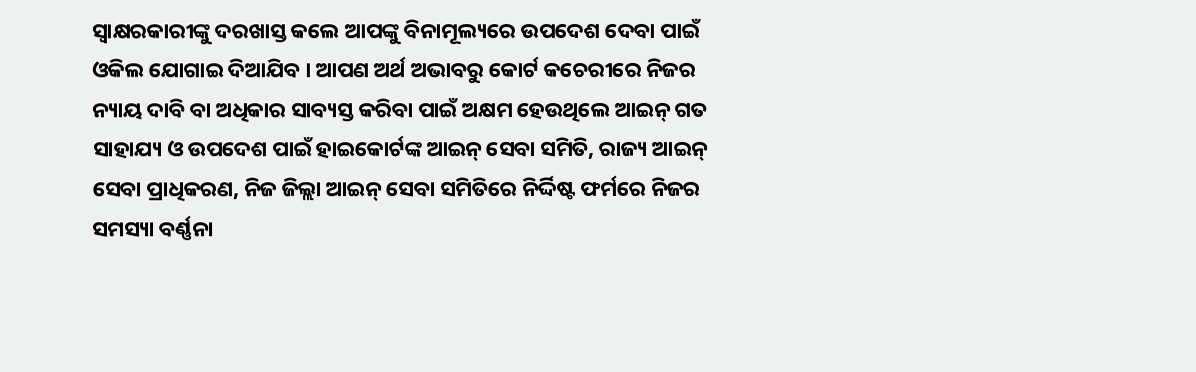ସ୍ଵାକ୍ଷରକାରୀଙ୍କୁ ଦରଖାସ୍ତ କଲେ ଆପଙ୍କୁ ବିନାମୂଲ୍ୟରେ ଉପଦେଶ ଦେବା ପାଇଁ ଓକିଲ ଯୋଗାଇ ଦିଆଯିବ । ଆପଣ ଅର୍ଥ ଅଭାବରୁ କୋର୍ଟ କଚେରୀରେ ନିଜର ନ୍ୟାୟ ଦାବି ବା ଅଧିକାର ସାବ୍ୟସ୍ତ କରିବା ପାଇଁ ଅକ୍ଷମ ହେଉଥିଲେ ଆଇନ୍ ଗତ ସାହାଯ୍ୟ ଓ ଉପଦେଶ ପାଇଁ ହାଇକୋର୍ଟଙ୍କ ଆଇନ୍ ସେବା ସମିତି, ରାଜ୍ୟ ଆଇନ୍ ସେବା ପ୍ରାଧିକରଣ, ନିଜ ଜିଲ୍ଲା ଆଇନ୍ ସେବା ସମିତିରେ ନିର୍ଦ୍ଦିଷ୍ଟ ଫର୍ମରେ ନିଜର ସମସ୍ୟା ବର୍ଣ୍ଣନା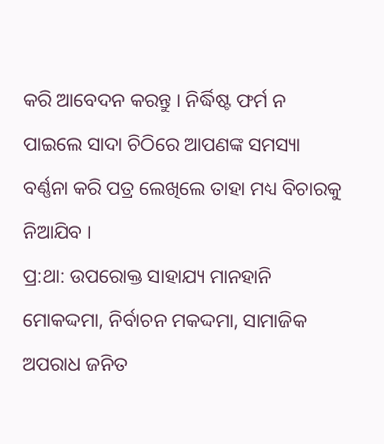କରି ଆବେଦନ କରନ୍ତୁ । ନିର୍ଦ୍ଧିଷ୍ଟ ଫର୍ମ ନ ପାଇଲେ ସାଦା ଚିଠିରେ ଆପଣଙ୍କ ସମସ୍ୟା ବର୍ଣ୍ଣନା କରି ପତ୍ର ଲେଖିଲେ ତାହା ମଧ୍ୟ ବିଚାରକୁ ନିଆଯିବ ।
ପ୍ର:ଥା: ଉପରୋକ୍ତ ସାହାଯ୍ୟ ମାନହାନି ମୋକଦ୍ଦମା, ନିର୍ବାଚନ ମକଦ୍ଦମା, ସାମାଜିକ ଅପରାଧ ଜନିତ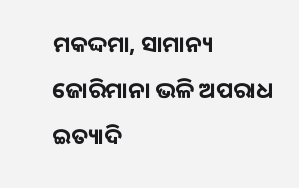ମକଦ୍ଦମା, ସାମାନ୍ୟ ଜୋରିମାନା ଭଳି ଅପରାଧ ଇତ୍ୟାଦି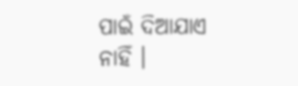ପାଇଁ ଦିଆଯାଏ ନାହିଁ ।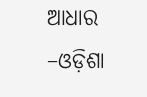ଆଧାର –ଓଡ଼ିଶା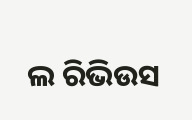ଲ ରିଭିଉସ